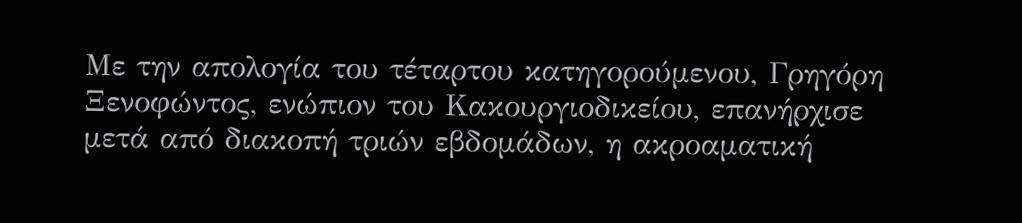Με την απολογία του τέταρτου κατηγορούμενου, Γρηγόρη Ξενοφώντος, ενώπιον του Κακουργιοδικείου, επανήρχισε μετά από διακοπή τριών εβδομάδων, η ακροαματική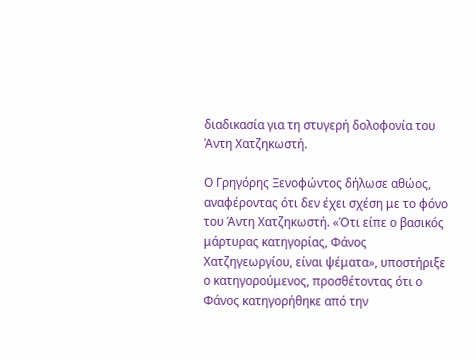διαδικασία για τη στυγερή δολοφονία του Άντη Χατζηκωστή.

Ο Γρηγόρης Ξενοφώντος δήλωσε αθώος, αναφέροντας ότι δεν έχει σχέση με το φόνο του Άντη Χατζηκωστή. «Ότι είπε ο βασικός μάρτυρας κατηγορίας, Φάνος Χατζηγεωργίου, είναι ψέματα», υποστήριξε ο κατηγορούμενος, προσθέτοντας ότι ο Φάνος κατηγορήθηκε από την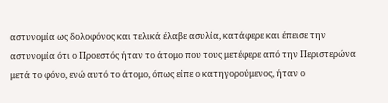αστυνομία ως δολοφόνος και τελικά έλαβε ασυλία, κατάφερε και έπεισε την αστυνομία ότι ο Προεστός ήταν το άτομο που τους μετέφερε από την Περιστερώνα μετά το φόνο, ενώ αυτό το άτομο, όπως είπε ο κατηγορούμενος, ήταν ο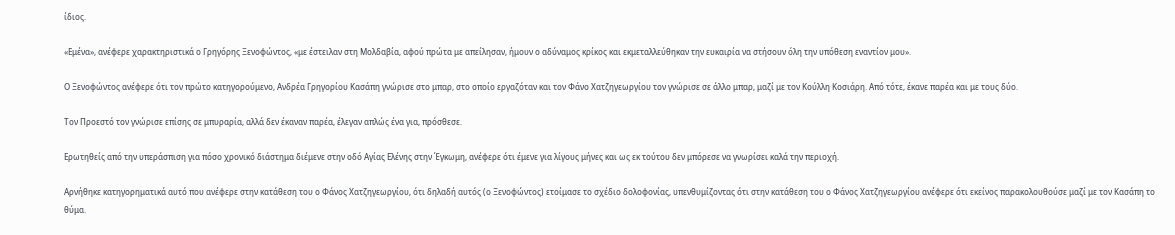ίδιος.

«Εμένα», ανέφερε χαρακτηριστικά ο Γρηγόρης Ξενοφώντος, «με έστειλαν στη Μολδαβία, αφού πρώτα με απείλησαν, ήμουν ο αδύναμος κρίκος και εκμεταλλεύθηκαν την ευκαιρία να στήσουν όλη την υπόθεση εναντίον μου».

Ο Ξενοφώντος ανέφερε ότι τον πρώτο κατηγορούμενο, Ανδρέα Γρηγορίου Κασάπη γνώρισε στο μπαρ, στο οποίο εργαζόταν και τον Φάνο Χατζηγεωργίου τον γνώρισε σε άλλο μπαρ, μαζί με τον Κούλλη Κοσιάρη. Από τότε, έκανε παρέα και με τους δύο.

Τον Προεστό τον γνώρισε επίσης σε μπυραρία, αλλά δεν έκαναν παρέα, έλεγαν απλώς ένα για, πρόσθεσε.

Ερωτηθείς από την υπεράσπιση για πόσο χρονικό διάστημα διέμενε στην οδό Αγίας Ελένης στην Έγκωμη, ανέφερε ότι έμενε για λίγους μήνες και ως εκ τούτου δεν μπόρεσε να γνωρίσει καλά την περιοχή.

Αρνήθηκε κατηγορηματικά αυτό που ανέφερε στην κατάθεση του ο Φάνος Χατζηγεωργίου, ότι δηλαδή αυτός (ο Ξενοφώντος) ετοίμασε το σχέδιο δολοφονίας, υπενθυμίζοντας ότι στην κατάθεση του ο Φάνος Χατζηγεωργίου ανέφερε ότι εκείνος παρακολουθούσε μαζί με τον Κασάπη το θύμα.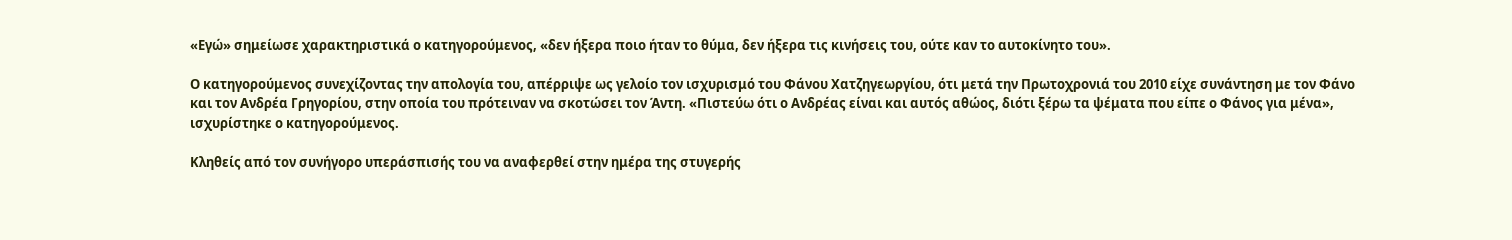«Εγώ» σημείωσε χαρακτηριστικά ο κατηγορούμενος, «δεν ήξερα ποιο ήταν το θύμα, δεν ήξερα τις κινήσεις του, ούτε καν το αυτοκίνητο του».

Ο κατηγορούμενος συνεχίζοντας την απολογία του, απέρριψε ως γελοίο τον ισχυρισμό του Φάνου Χατζηγεωργίου, ότι μετά την Πρωτοχρονιά του 2010 είχε συνάντηση με τον Φάνο και τον Ανδρέα Γρηγορίου, στην οποία του πρότειναν να σκοτώσει τον Άντη. «Πιστεύω ότι ο Ανδρέας είναι και αυτός αθώος, διότι ξέρω τα ψέματα που είπε ο Φάνος για μένα», ισχυρίστηκε ο κατηγορούμενος.

Κληθείς από τον συνήγορο υπεράσπισής του να αναφερθεί στην ημέρα της στυγερής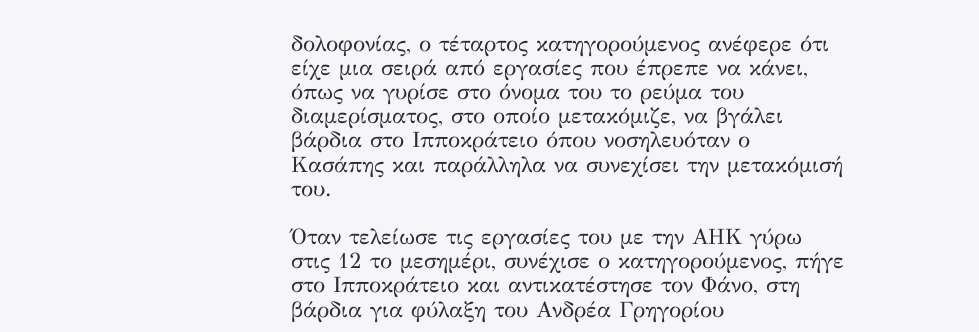δολοφονίας, ο τέταρτος κατηγορούμενος ανέφερε ότι είχε μια σειρά από εργασίες που έπρεπε να κάνει, όπως να γυρίσε στο όνομα του το ρεύμα του διαμερίσματος, στο οποίο μετακόμιζε, να βγάλει βάρδια στο Ιπποκράτειο όπου νοσηλευόταν ο Κασάπης και παράλληλα να συνεχίσει την μετακόμισή του.

Όταν τελείωσε τις εργασίες του με την ΑΗΚ γύρω στις 12 το μεσημέρι, συνέχισε ο κατηγορούμενος, πήγε στο Ιπποκράτειο και αντικατέστησε τον Φάνο, στη βάρδια για φύλαξη του Ανδρέα Γρηγορίου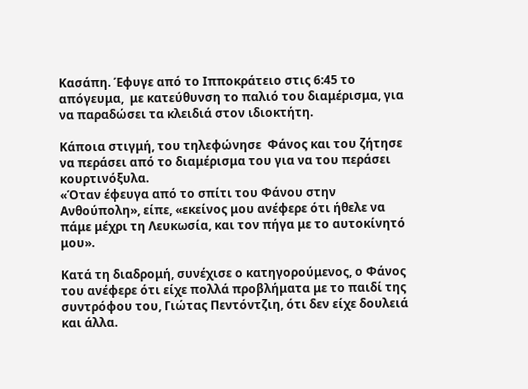Κασάπη. Έφυγε από το Ιπποκράτειο στις 6:45 το απόγευμα,  με κατεύθυνση το παλιό του διαμέρισμα, για να παραδώσει τα κλειδιά στον ιδιοκτήτη.

Κάποια στιγμή, του τηλεφώνησε  Φάνος και του ζήτησε να περάσει από το διαμέρισμα του για να του περάσει κουρτινόξυλα.
«Όταν έφευγα από το σπίτι του Φάνου στην Ανθούπολη», είπε, «εκείνος μου ανέφερε ότι ήθελε να πάμε μέχρι τη Λευκωσία, και τον πήγα με το αυτοκίνητό μου».

Κατά τη διαδρομή, συνέχισε ο κατηγορούμενος, ο Φάνος του ανέφερε ότι είχε πολλά προβλήματα με το παιδί της συντρόφου του, Γιώτας Πεντόντζιη, ότι δεν είχε δουλειά  και άλλα.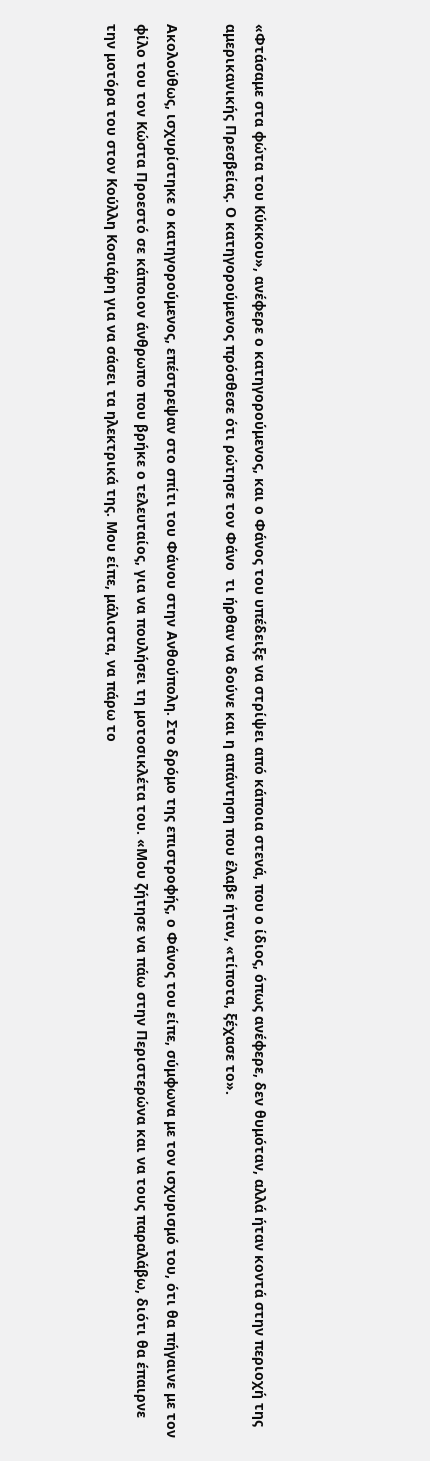«Φτάσαμε στα φώτα του Κύκκου», ανέφερε ο κατηγορούμενος, και ο Φάνος του υπέδειξε να στρίψει από κάποια στενά, που ο ίδιος, όπως ανέφερε, δεν θυμόταν, αλλά ήταν κοντά στην περιοχή της αμερικανικής Πρεσβείας. Ο κατηγορούμενος πρόσθεσε ότι ρώτησε τον Φάνο  τι ήρθαν να δούνε και η απάντηση που έλαβε ήταν, «τίποτα, ξέχασε το».

Ακολούθως, ισχυρίστηκε ο κατηγορούμενος, επέστρεψαν στο σπίτι του Φάνου στην Ανθούπολη. Στο δρόμο της επιστροφής, ο Φάνος του είπε, σύμφωνα με τον ισχυρισμό του, ότι θα πήγαινε με τον φίλο του τον Κώστα Προεστό σε κάποιον άνθρωπο που βρήκε ο τελευταίος, για να πουλήσει τη μοτοσικλέτα του. «Μου ζήτησε να πάω στην Περιστερώνα και να τους παραλάβω, διότι θα έπαιρνε την μοτόρα του στον Κούλλη Κοσιάρη για να σάσει τα ηλεκτρικά της. Μου είπε, μάλιστα, να πάρω το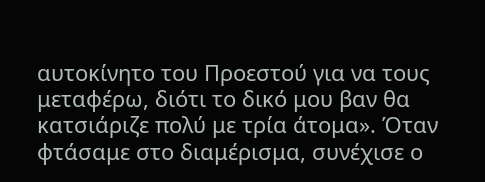αυτοκίνητο του Προεστού για να τους μεταφέρω, διότι το δικό μου βαν θα κατσιάριζε πολύ με τρία άτομα». Όταν φτάσαμε στο διαμέρισμα, συνέχισε ο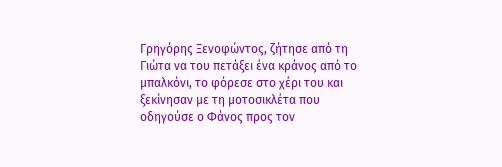Γρηγόρης Ξενοφώντος, ζήτησε από τη Γιώτα να του πετάξει ένα κράνος από το μπαλκόνι, το φόρεσε στο χέρι του και ξεκίνησαν με τη μοτοσικλέτα που οδηγούσε ο Φάνος προς τον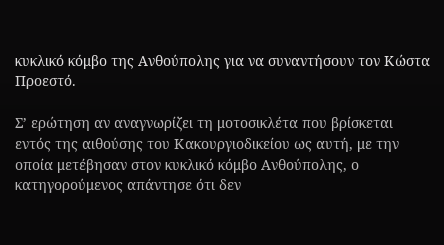κυκλικό κόμβο της Ανθούπολης για να συναντήσουν τον Κώστα Προεστό.

Σ’ ερώτηση αν αναγνωρίζει τη μοτοσικλέτα που βρίσκεται εντός της αιθούσης του Κακουργιοδικείου ως αυτή, με την οποία μετέβησαν στον κυκλικό κόμβο Ανθούπολης, ο κατηγορούμενος απάντησε ότι δεν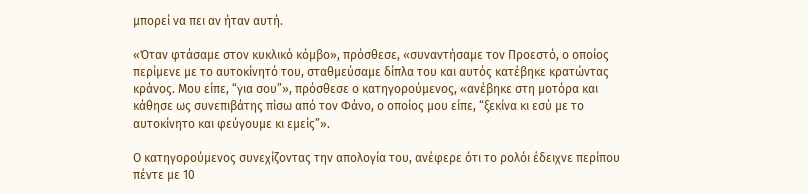μπορεί να πει αν ήταν αυτή.

«Όταν φτάσαμε στον κυκλικό κόμβο», πρόσθεσε, «συναντήσαμε τον Προεστό, ο οποίος περίμενε με το αυτοκίνητό του, σταθμεύσαμε δίπλα του και αυτός κατέβηκε κρατώντας κράνος. Μου είπε, “για σου”», πρόσθεσε ο κατηγορούμενος, «ανέβηκε στη μοτόρα και κάθησε ως συνεπιβάτης πίσω από τον Φάνο, ο οποίος μου είπε, “ξεκίνα κι εσύ με το αυτοκίνητο και φεύγουμε κι εμείς”».

Ο κατηγορούμενος συνεχίζοντας την απολογία του, ανέφερε ότι το ρολόι έδειχνε περίπου πέντε με 10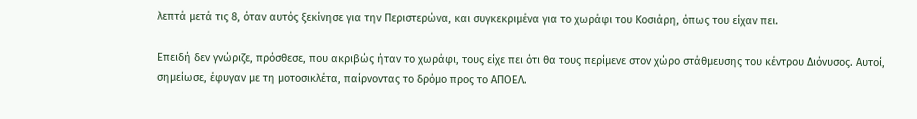λεπτά μετά τις 8, όταν αυτός ξεκίνησε για την Περιστερώνα, και συγκεκριμένα για το χωράφι του Κοσιάρη, όπως του είχαν πει.

Επειδή δεν γνώριζε, πρόσθεσε, που ακριβώς ήταν το χωράφι, τους είχε πει ότι θα τους περίμενε στον χώρο στάθμευσης του κέντρου Διόνυσος. Αυτοί, σημείωσε, έφυγαν με τη μοτοσικλέτα, παίρνοντας το δρόμο προς το ΑΠΟΕΛ.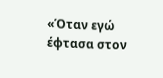«Όταν εγώ έφτασα στον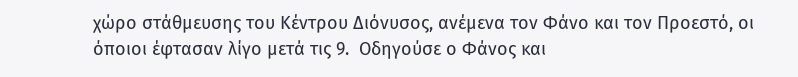χώρο στάθμευσης του Κέντρου Διόνυσος, ανέμενα τον Φάνο και τον Προεστό, οι όποιοι έφτασαν λίγο μετά τις 9.  Οδηγούσε ο Φάνος και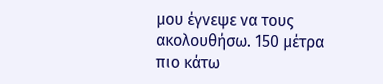μου έγνεψε να τους ακολουθήσω. 150 μέτρα πιο κάτω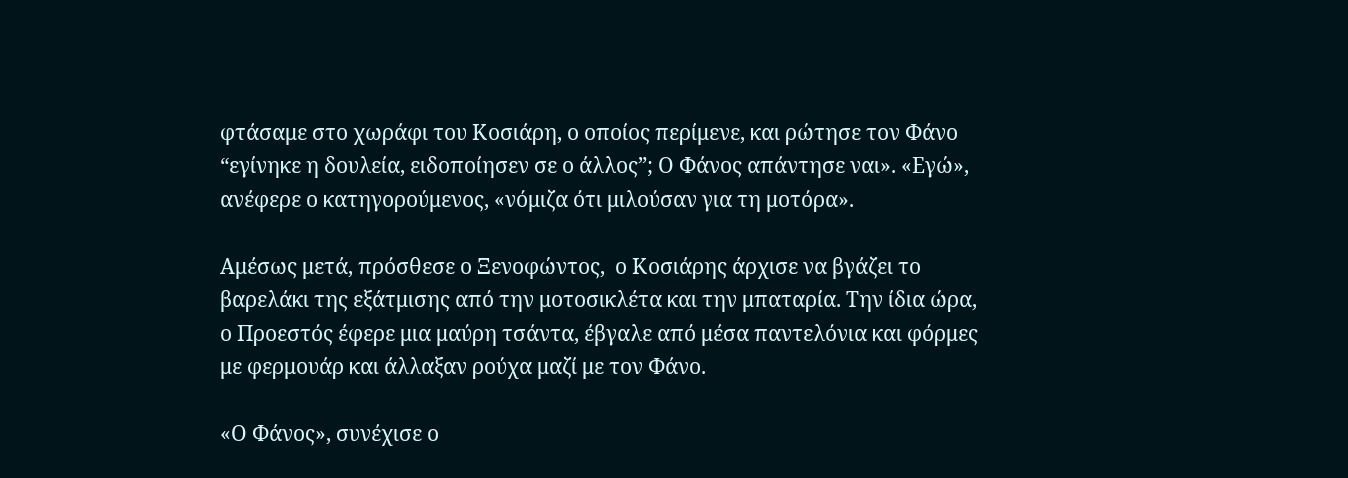φτάσαμε στο χωράφι του Κοσιάρη, ο οποίος περίμενε, και ρώτησε τον Φάνο “εγίνηκε η δουλεία, ειδοποίησεν σε ο άλλος”; Ο Φάνος απάντησε ναι». «Εγώ», ανέφερε ο κατηγορούμενος, «νόμιζα ότι μιλούσαν για τη μοτόρα».

Αμέσως μετά, πρόσθεσε ο Ξενοφώντος,  ο Κοσιάρης άρχισε να βγάζει το βαρελάκι της εξάτμισης από την μοτοσικλέτα και την μπαταρία. Την ίδια ώρα, ο Προεστός έφερε μια μαύρη τσάντα, έβγαλε από μέσα παντελόνια και φόρμες με φερμουάρ και άλλαξαν ρούχα μαζί με τον Φάνο.

«Ο Φάνος», συνέχισε ο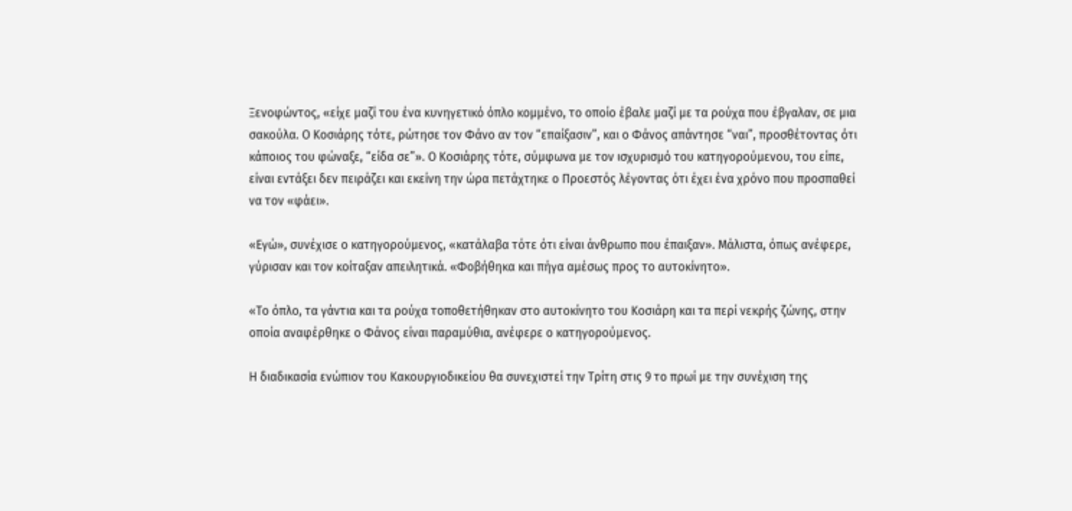Ξενοφώντος, «είχε μαζί του ένα κυνηγετικό όπλο κομμένο, το οποίο έβαλε μαζί με τα ρούχα που έβγαλαν, σε μια σακούλα. Ο Κοσιάρης τότε, ρώτησε τον Φάνο αν τον “επαίξασιν”, και ο Φάνος απάντησε “ναι”, προσθέτοντας ότι κάποιος του φώναξε, “είδα σε”». Ο Κοσιάρης τότε, σύμφωνα με τον ισχυρισμό του κατηγορούμενου, του είπε, είναι εντάξει δεν πειράζει και εκείνη την ώρα πετάχτηκε ο Προεστός λέγοντας ότι έχει ένα χρόνο που προσπαθεί να τον «φάει».

«Εγώ», συνέχισε ο κατηγορούμενος, «κατάλαβα τότε ότι είναι άνθρωπο που έπαιξαν». Μάλιστα, όπως ανέφερε, γύρισαν και τον κοίταξαν απειλητικά. «Φοβήθηκα και πήγα αμέσως προς το αυτοκίνητο».

«Το όπλο, τα γάντια και τα ρούχα τοποθετήθηκαν στο αυτοκίνητο του Κοσιάρη και τα περί νεκρής ζώνης, στην οποία αναφέρθηκε ο Φάνος είναι παραμύθια, ανέφερε ο κατηγορούμενος.

Η διαδικασία ενώπιον του Κακουργιοδικείου θα συνεχιστεί την Τρίτη στις 9 το πρωί με την συνέχιση της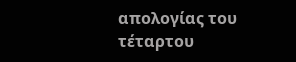απολογίας του τέταρτου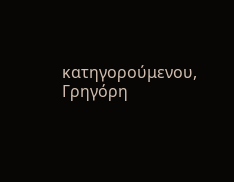κατηγορούμενου, Γρηγόρη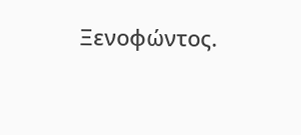Ξενοφώντος.